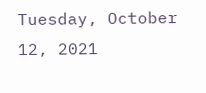Tuesday, October 12, 2021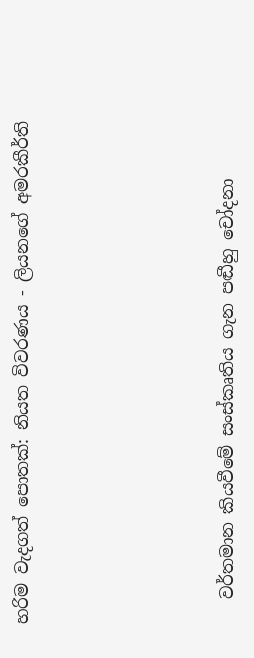හරිම වැදගත් පොතක්: නියත විවරණය - ලියනගේ අමරකීර්ති





   වර්තමාන කියවීමේ සංස්කෘතිය ගැන පඬීහු චෝදනා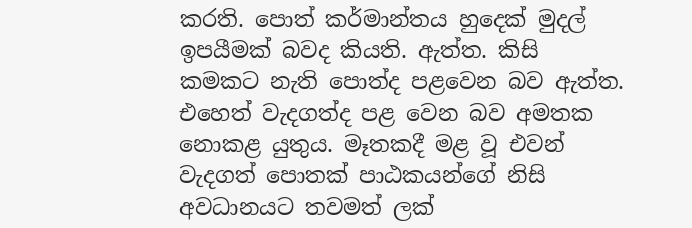කරති. පොත් කර්මාන්තය හුදෙක් මුදල් ඉපයීමක් බවද කියති. ඇත්ත. කිසි කමකට නැති පොත්ද පළවෙන බව ඇත්ත. එහෙත් වැදගත්ද පළ වෙන බව අමතක නොකළ යුතුය. මෑතකදී මළ වූ එවන් වැදගත් පොතක් පාඨකයන්ගේ නිසි අවධානයට තවමත් ලක්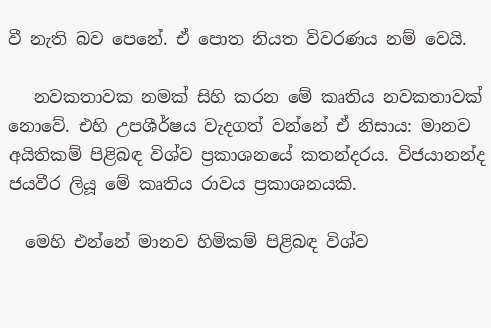වී නැති බව පෙනේ. ඒ පොත නියත විවරණය නම් වෙයි.

   නවකතාවක නමක් සිහි කරන මේ කෘතිය නවකතාවක් නොවේ. එහි උපශීර්ෂය වැදගත් වන්නේ ඒ නිසාය: මානව අයිතිකම් පිළිබඳ විශ්ව ප්‍රකාශනයේ කතන්දරය. විජයානන්ද ජයවීර ලියූ මේ කෘතිය රාවය ප්‍රකාශනයකි.

  මෙහි එන්නේ මානව හිමිකම් පිළිබඳ විශ්ව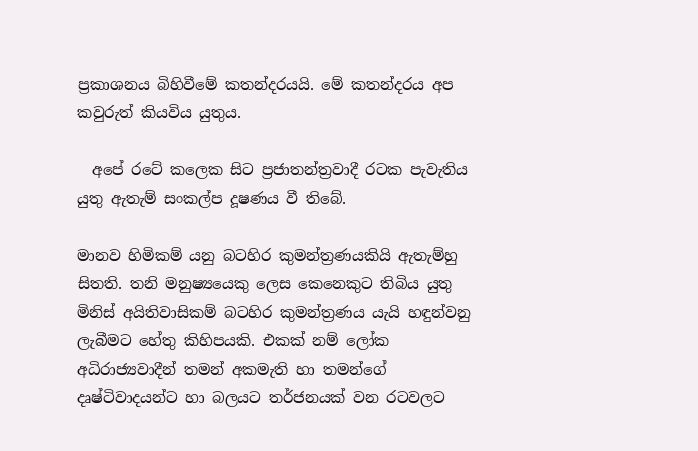ප්‍රකාශනය බිහිවීමේ කතන්දරයයි. මේ කතන්දරය අප කවුරුත් කියවිය යුතුය.

  අපේ රටේ කලෙක සිට ප්‍රජාතන්ත්‍රවාදී රටක පැවැතිය යුතු ඇතැම් සංකල්ප දූෂණය වී තිබේ.

මානව හිමිකම් යනු බටහිර කුමන්ත්‍රණයකියි ඇතැම්හු සිතති. තනි මනුෂ්‍යයෙකු ලෙස කෙනෙකුට තිබිය යුතු මිනිස් අයිතිවාසිකම් බටහිර කුමන්ත්‍රණය යැයි හඳුන්වනු ලැබීමට හේතු කිහිපයකි. එකක් නම් ලෝක අධිරාජ්‍යවාදීන් තමන් අකමැති හා තමන්ගේ දෘෂ්ටිවාදයන්ට හා බලයට තර්ජනයක් වන රටවලට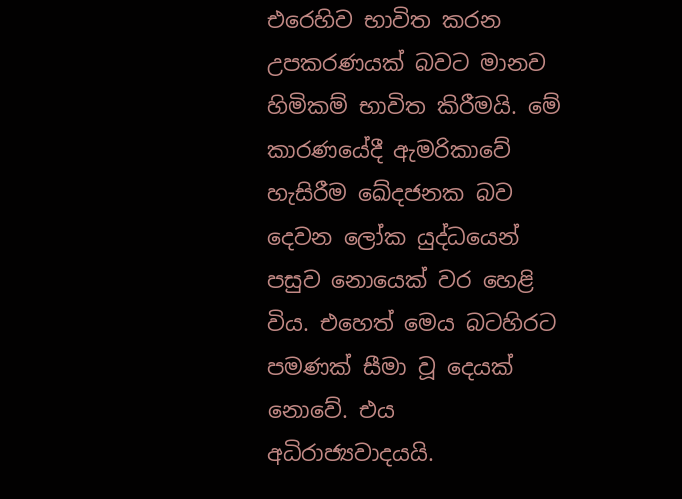එරෙහිව භාවිත කරන උපකරණයක් බවට මානව හිමිකම් භාවිත කිරීමයි. මේ කාරණයේදී ඇමරිකාවේ හැසිරීම ඛේදජනක බව දෙවන ලෝක යුද්ධයෙන් පසුව නොයෙක් වර හෙළි විය. එහෙත් මෙය බටහිරට පමණක් සීමා වූ දෙයක් නොවේ. එය අධිරාජ්‍යවාදයයි.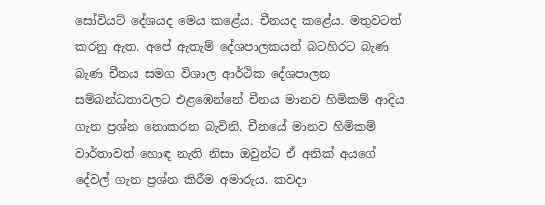සෝවියට් දේශයද මෙය කළේය. චීනයද කළේය. මතුවටත් කරනු ඇත. අපේ ඇතැම් දේශපාලකයන් බටහිරට බැණ බැණ චීනය සමග විශාල ආර්ථික දේශපාලන සම්බන්ධතාවලට එළඹෙන්නේ චීනය මානව හිමිකම් ආදිය ගැන ප්‍රශ්න නොකරන බැවිනි. චීනයේ මානව හිමිකම් වාර්තාවත් හොඳ නැති නිසා ඔවුන්ට ඒ අනික් අයගේ දේවල් ගැන ප්‍රශ්න කිරීම අමාරුය. කවදා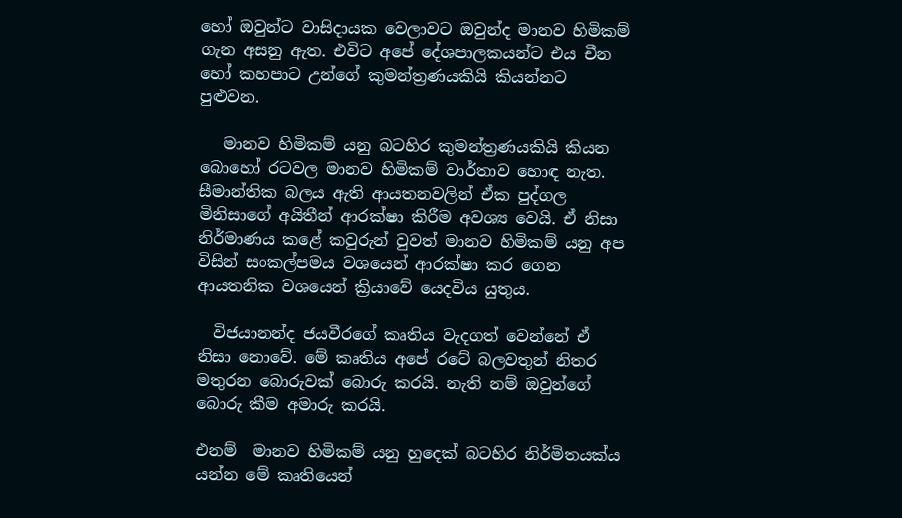හෝ ඔවුන්ට වාසිදායක වෙලාවට ඔවුන්ද මානව හිමිකම් ගැන අසනු ඇත. එවිට අපේ දේශපාලකයන්ට එය චීන හෝ කහපාට උන්ගේ කුමන්ත්‍රණයකියි කියන්නට පුළුවන.

   මානව හිමිකම් යනු බටහිර කුමන්ත්‍රණයකියි කියන බොහෝ රටවල මානව හිමිකම් වාර්තාව හොඳ නැත. සීමාන්තික බලය ඇති ආයතනවලින් ඒක පුද්ගල මිනිසාගේ අයිතීන් ආරක්ෂා කිරීම අවශ්‍ය වෙයි. ඒ නිසා නිර්මාණය කළේ කවුරුන් වුවත් මානව හිමිකම් යනු අප විසින් සංකල්පමය වශයෙන් ආරක්ෂා කර ගෙන ආයතනික වශයෙන් ක්‍රියාවේ යෙදවිය යුතුය.

  විජයානන්ද ජයවීරගේ කෘතිය වැදගත් වෙන්නේ ඒ නිසා නොවේ. මේ කෘතිය අපේ රටේ බලවතුන් නිතර මතුරන බොරුවක් බොරු කරයි. නැති නම් ඔවුන්ගේ බොරු කීම අමාරු කරයි.

එනම්  මානව හිමිකම් යනු හුදෙක් බටහිර නිර්මිතයක්ය යන්න මේ කෘතියෙන්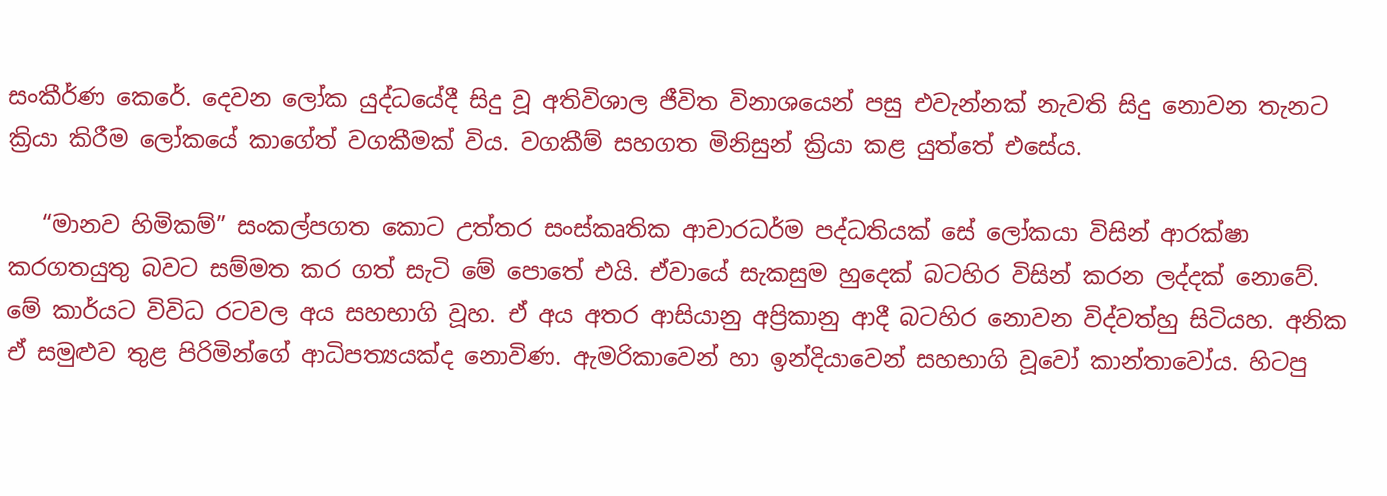සංකීර්ණ කෙරේ. දෙවන ලෝක යුද්ධයේදී සිදු වූ අතිවිශාල ජීවිත විනාශයෙන් පසු එවැන්නක් නැවති සිදු නොවන තැනට ක්‍රියා කිරීම ලෝකයේ කාගේත් වගකීමක් විය. වගකීම් සහගත මිනිසුන් ක්‍රියා කළ යුත්තේ එසේය.

   “මානව හිමිකම්” සංකල්පගත කොට උත්තර සංස්කෘතික ආචාරධර්ම පද්ධතියක් සේ ලෝකයා විසින් ආරක්ෂා කරගතයුතු බවට සම්මත කර ගත් සැටි මේ පොතේ එයි. ඒවායේ සැකසුම හුදෙක් බටහිර විසින් කරන ලද්දක් නොවේ. මේ කාර්යට විවිධ රටවල අය සහභාගි වූහ. ඒ අය අතර ආසියානු අප්‍රිකානු ආදී බටහිර නොවන විද්වත්හු සිටියහ. අනික ඒ සමුළුව තුළ පිරිමින්ගේ ආධිපත්‍යයක්ද නොවිණ. ඇමරිකාවෙන් හා ඉන්දියාවෙන් සහභාගි වූවෝ කාන්තාවෝය. හිටපු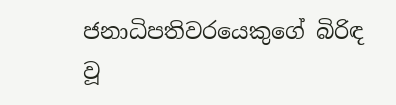ජනාධිපතිවරයෙකුගේ බිරිඳ වූ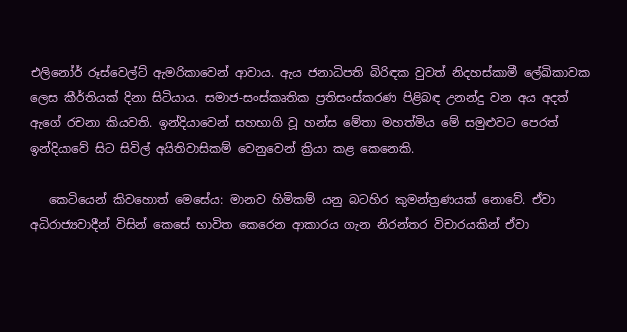එලිනෝර් රූස්වෙල්ට් ඇමරිකාවෙන් ආවාය. ඇය ජනාධිපති බිරිඳක වුවත් නිදහස්කාමී ලේඛිකාවක ලෙස කීර්තියක් දිනා සිටියාය. සමාජ-සංස්කෘතික ප්‍රතිසංස්කරණ පිළිබඳ උනන්දු වන අය අදත් ඇගේ රචනා කියවති. ඉන්දියාවෙන් සහභාගි වූ හන්ස මේතා මහත්මිය මේ සමුළුවට පෙරත් ඉන්දියාවේ සිට සිවිල් අයිතිවාසිකම් වෙනුවෙන් ක්‍රියා කළ කෙනෙකි.

   කෙටියෙන් කිවහොත් මෙසේය: මානව හිමිකම් යනු බටහිර කුමන්ත්‍රණයක් නොවේ. ඒවා අධිරාජ්‍යවාදීන් විසින් කෙසේ භාවිත කෙරෙන ආකාරය ගැන නිරන්තර විචාරයකින් ඒවා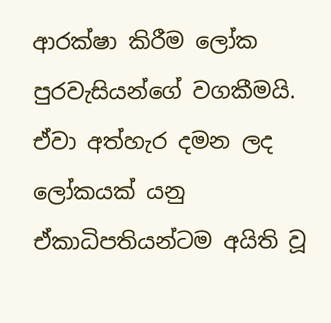ආරක්ෂා කිරීම ලෝක පුරවැසියන්ගේ වගකීමයි. ඒවා අත්හැර දමන ලද ලෝකයක් යනු ඒකාධිපතියන්ටම අයිති වූ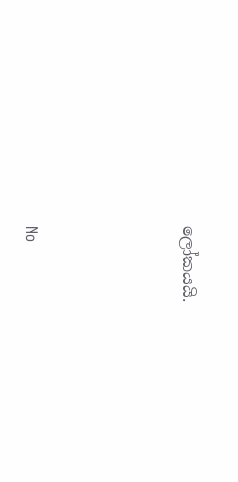ලෝකයයි.




No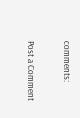comments:

Post a Comment